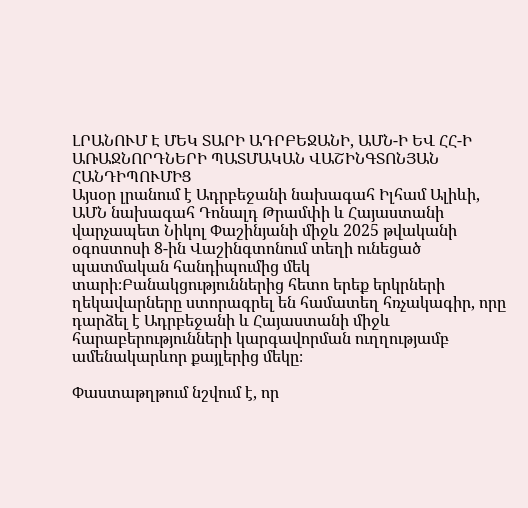ԼՐԱՆՈՒՄ Է ՄԵԿ ՏԱՐԻ ԱԴՐԲԵՋԱՆԻ, ԱՄՆ-Ի ԵՎ ՀՀ-Ի ԱՌԱՋՆՈՐԴՆԵՐԻ ՊԱՏՄԱԿԱՆ ՎԱՇԻՆԳՏՈՆՅԱՆ ՀԱՆԴԻՊՈՒՄԻՑ
Այսօր լրանում է Ադրբեջանի նախագահ Իլհամ Ալիևի, ԱՄՆ նախագահ Դոնալդ Թրամփի և Հայաստանի վարչապետ Նիկոլ Փաշինյանի միջև 2025 թվականի օգոստոսի 8-ին Վաշինգտոնում տեղի ունեցած պատմական հանդիպումից մեկ տարի։Բանակցություններից հետո երեք երկրների ղեկավարները ստորագրել են համատեղ հռչակագիր, որը դարձել է Ադրբեջանի և Հայաստանի միջև հարաբերությունների կարգավորման ուղղությամբ ամենակարևոր քայլերից մեկը։

Փաստաթղթում նշվում է, որ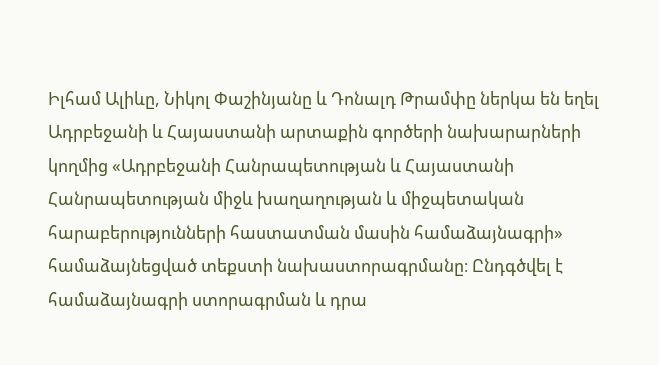Իլհամ Ալիևը, Նիկոլ Փաշինյանը և Դոնալդ Թրամփը ներկա են եղել Ադրբեջանի և Հայաստանի արտաքին գործերի նախարարների կողմից «Ադրբեջանի Հանրապետության և Հայաստանի Հանրապետության միջև խաղաղության և միջպետական հարաբերությունների հաստատման մասին համաձայնագրի» համաձայնեցված տեքստի նախաստորագրմանը։ Ընդգծվել է համաձայնագրի ստորագրման և դրա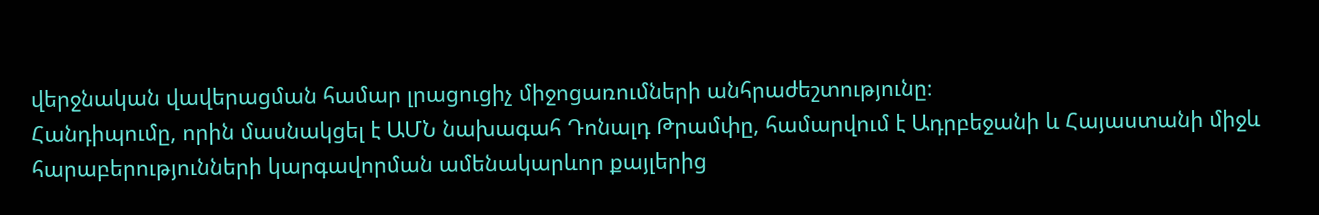վերջնական վավերացման համար լրացուցիչ միջոցառումների անհրաժեշտությունը։
Հանդիպումը, որին մասնակցել է ԱՄՆ նախագահ Դոնալդ Թրամփը, համարվում է Ադրբեջանի և Հայաստանի միջև հարաբերությունների կարգավորման ամենակարևոր քայլերից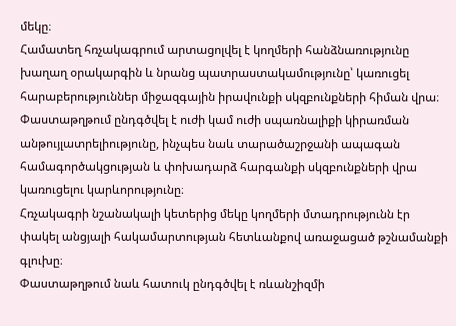մեկը։
Համատեղ հռչակագրում արտացոլվել է կողմերի հանձնառությունը խաղաղ օրակարգին և նրանց պատրաստակամությունը՝ կառուցել հարաբերություններ միջազգային իրավունքի սկզբունքների հիման վրա։ Փաստաթղթում ընդգծվել է ուժի կամ ուժի սպառնալիքի կիրառման անթույլատրելիությունը, ինչպես նաև տարածաշրջանի ապագան համագործակցության և փոխադարձ հարգանքի սկզբունքների վրա կառուցելու կարևորությունը։
Հռչակագրի նշանակալի կետերից մեկը կողմերի մտադրությունն էր փակել անցյալի հակամարտության հետևանքով առաջացած թշնամանքի գլուխը։
Փաստաթղթում նաև հատուկ ընդգծվել է ռևանշիզմի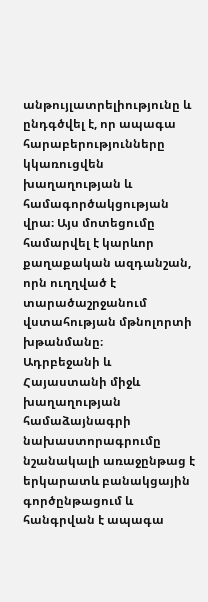անթույլատրելիությունը և ընդգծվել է, որ ապագա հարաբերությունները կկառուցվեն խաղաղության և համագործակցության վրա։ Այս մոտեցումը համարվել է կարևոր քաղաքական ազդանշան, որն ուղղված է տարածաշրջանում վստահության մթնոլորտի խթանմանը։
Ադրբեջանի և Հայաստանի միջև խաղաղության համաձայնագրի նախաստորագրումը նշանակալի առաջընթաց է երկարատև բանակցային գործընթացում և հանգրվան է ապագա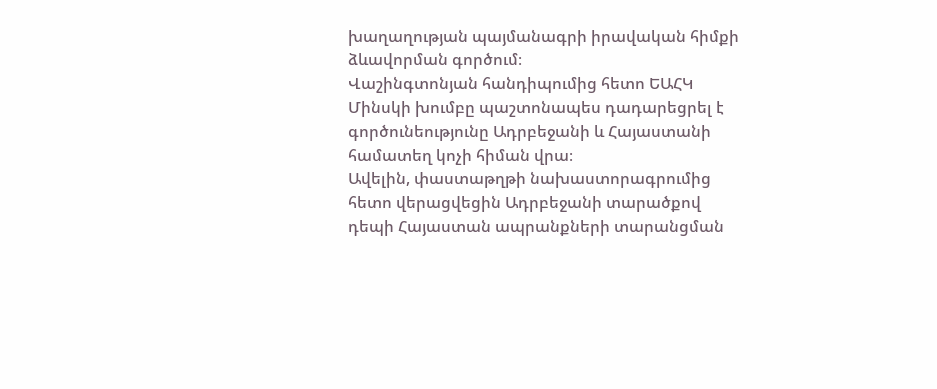խաղաղության պայմանագրի իրավական հիմքի ձևավորման գործում։
Վաշինգտոնյան հանդիպումից հետո ԵԱՀԿ Մինսկի խումբը պաշտոնապես դադարեցրել է գործունեությունը Ադրբեջանի և Հայաստանի համատեղ կոչի հիման վրա։
Ավելին, փաստաթղթի նախաստորագրումից հետո վերացվեցին Ադրբեջանի տարածքով դեպի Հայաստան ապրանքների տարանցման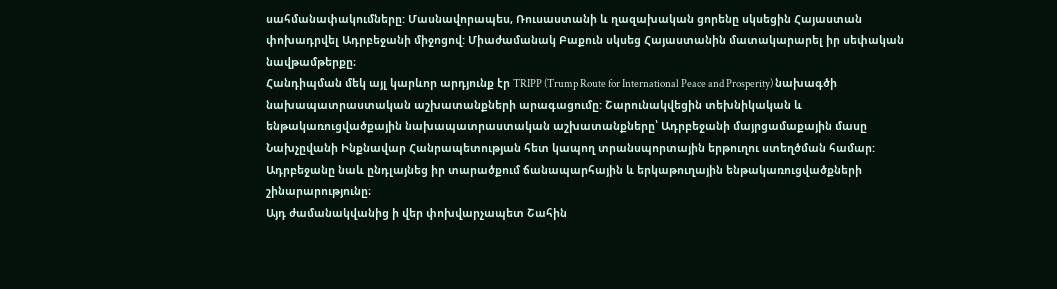սահմանափակումները: Մասնավորապես, Ռուսաստանի և ղազախական ցորենը սկսեցին Հայաստան փոխադրվել Ադրբեջանի միջոցով: Միաժամանակ Բաքուն սկսեց Հայաստանին մատակարարել իր սեփական նավթամթերքը։
Հանդիպման մեկ այլ կարևոր արդյունք էր TRIPP (Trump Route for International Peace and Prosperity) նախագծի նախապատրաստական աշխատանքների արագացումը: Շարունակվեցին տեխնիկական և ենթակառուցվածքային նախապատրաստական աշխատանքները՝ Ադրբեջանի մայրցամաքային մասը Նախչըվանի Ինքնավար Հանրապետության հետ կապող տրանսպորտային երթուղու ստեղծման համար: Ադրբեջանը նաև ընդլայնեց իր տարածքում ճանապարհային և երկաթուղային ենթակառուցվածքների շինարարությունը։
Այդ ժամանակվանից ի վեր փոխվարչապետ Շահին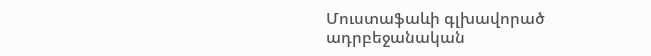Մուստաֆաևի գլխավորած ադրբեջանական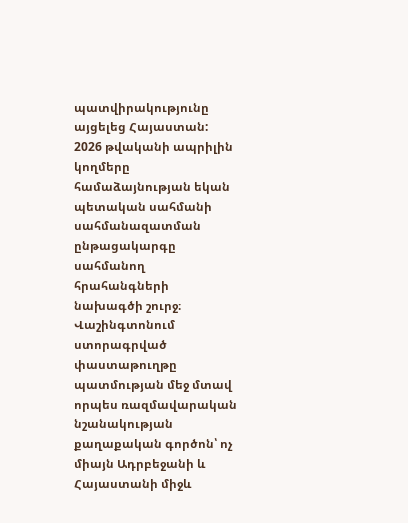պատվիրակությունը այցելեց Հայաստան: 2026 թվականի ապրիլին կողմերը համաձայնության եկան պետական սահմանի սահմանազատման ընթացակարգը սահմանող հրահանգների նախագծի շուրջ։
Վաշինգտոնում ստորագրված փաստաթուղթը պատմության մեջ մտավ որպես ռազմավարական նշանակության քաղաքական գործոն՝ ոչ միայն Ադրբեջանի և Հայաստանի միջև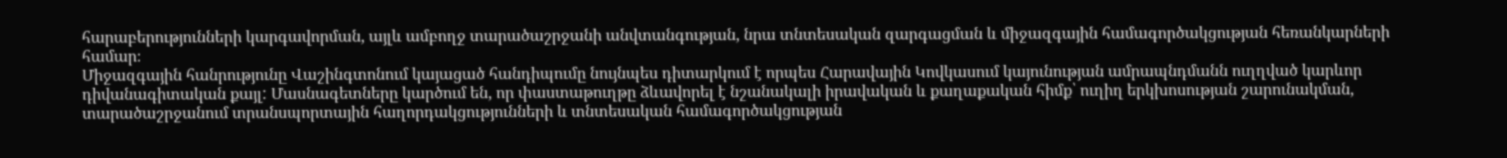հարաբերությունների կարգավորման, այլև ամբողջ տարածաշրջանի անվտանգության, նրա տնտեսական զարգացման և միջազգային համագործակցության հեռանկարների համար։
Միջազգային հանրությունը Վաշինգտոնում կայացած հանդիպումը նույնպես դիտարկում է որպես Հարավային Կովկասում կայունության ամրապնդմանն ուղղված կարևոր դիվանագիտական քայլ: Մասնագետները կարծում են, որ փաստաթուղթը ձևավորել է նշանակալի իրավական և քաղաքական հիմք՝ ուղիղ երկխոսության շարունակման, տարածաշրջանում տրանսպորտային հաղորդակցությունների և տնտեսական համագործակցության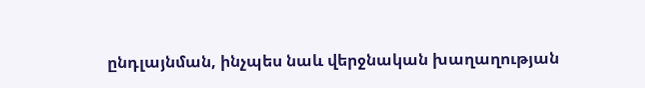ընդլայնման, ինչպես նաև վերջնական խաղաղության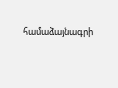համաձայնագրի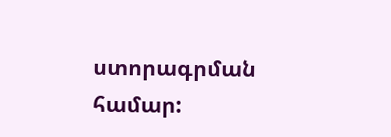ստորագրման համար: